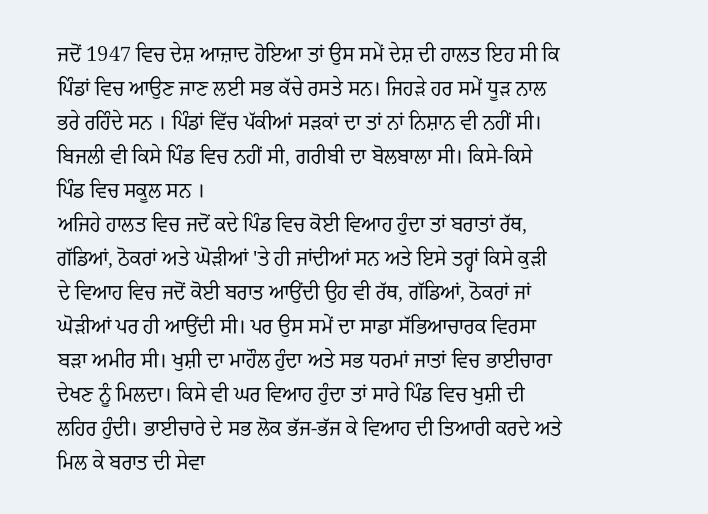ਜਦੋਂ 1947 ਵਿਚ ਦੇਸ਼ ਆਜ਼ਾਦ ਹੋਇਆ ਤਾਂ ਉਸ ਸਮੇਂ ਦੇਸ਼ ਦੀ ਹਾਲਤ ਇਹ ਸੀ ਕਿ ਪਿੰਡਾਂ ਵਿਚ ਆਉਣ ਜਾਣ ਲਈ ਸਭ ਕੱਚੇ ਰਸਤੇ ਸਨ। ਜਿਹੜੇ ਹਰ ਸਮੇਂ ਧੂੜ ਨਾਲ ਭਰੇ ਰਹਿੰਦੇ ਸਨ । ਪਿੰਡਾਂ ਵਿੱਚ ਪੱਕੀਆਂ ਸੜਕਾਂ ਦਾ ਤਾਂ ਨਾਂ ਨਿਸ਼ਾਨ ਵੀ ਨਹੀਂ ਸੀ। ਬਿਜਲੀ ਵੀ ਕਿਸੇ ਪਿੰਡ ਵਿਚ ਨਹੀਂ ਸੀ, ਗਰੀਬੀ ਦਾ ਬੋਲਬਾਲਾ ਸੀ। ਕਿਸੇ-ਕਿਸੇ ਪਿੰਡ ਵਿਚ ਸਕੂਲ ਸਨ ।
ਅਜਿਹੇ ਹਾਲਤ ਵਿਚ ਜਦੋਂ ਕਦੇ ਪਿੰਡ ਵਿਚ ਕੋਈ ਵਿਆਹ ਹੁੰਦਾ ਤਾਂ ਬਰਾਤਾਂ ਰੱਥ, ਗੱਡਿਆਂ, ਠੋਕਰਾਂ ਅਤੇ ਘੋੜੀਆਂ 'ਤੇ ਹੀ ਜਾਂਦੀਆਂ ਸਨ ਅਤੇ ਇਸੇ ਤਰ੍ਹਾਂ ਕਿਸੇ ਕੁੜੀ ਦੇ ਵਿਆਹ ਵਿਚ ਜਦੋਂ ਕੋਈ ਬਰਾਤ ਆਉਂਦੀ ਉਹ ਵੀ ਰੱਥ, ਗੱਡਿਆਂ, ਠੋਕਰਾਂ ਜਾਂ ਘੋੜੀਆਂ ਪਰ ਹੀ ਆਉਂਦੀ ਸੀ। ਪਰ ਉਸ ਸਮੇਂ ਦਾ ਸਾਡਾ ਸੱਭਿਆਚਾਰਕ ਵਿਰਸਾ ਬੜਾ ਅਮੀਰ ਸੀ। ਖੁਸ਼ੀ ਦਾ ਮਾਹੌਲ ਹੁੰਦਾ ਅਤੇ ਸਭ ਧਰਮਾਂ ਜਾਤਾਂ ਵਿਚ ਭਾਈਚਾਰਾ ਦੇਖਣ ਨੂੰ ਮਿਲਦਾ। ਕਿਸੇ ਵੀ ਘਰ ਵਿਆਹ ਹੁੰਦਾ ਤਾਂ ਸਾਰੇ ਪਿੰਡ ਵਿਚ ਖੁਸ਼ੀ ਦੀ ਲਹਿਰ ਹੁੰਦੀ। ਭਾਈਚਾਰੇ ਦੇ ਸਭ ਲੋਕ ਭੱਜ-ਭੱਜ ਕੇ ਵਿਆਹ ਦੀ ਤਿਆਰੀ ਕਰਦੇ ਅਤੇ ਮਿਲ ਕੇ ਬਰਾਤ ਦੀ ਸੇਵਾ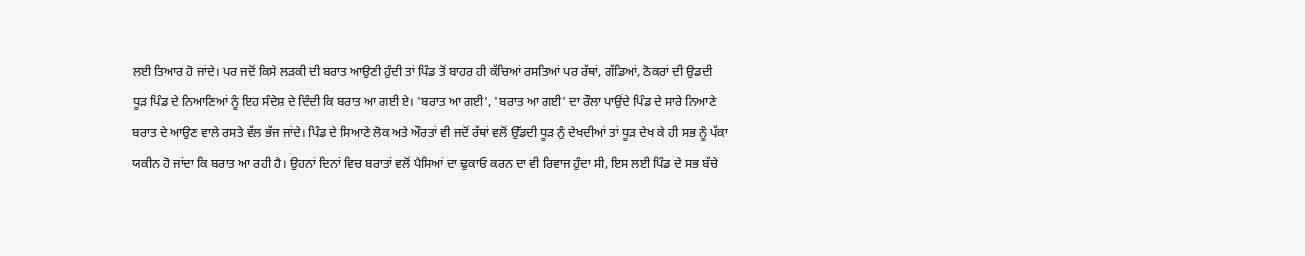ਲਈ ਤਿਆਰ ਹੋ ਜਾਂਦੇ। ਪਰ ਜਦੋਂ ਕਿਸੇ ਲੜਕੀ ਦੀ ਬਰਾਤ ਆਉਣੀ ਹੁੰਦੀ ਤਾਂ ਪਿੰਡ ਤੋਂ ਬਾਹਰ ਹੀ ਕੱਚਿਆਂ ਰਸਤਿਆਂ ਪਰ ਰੱਥਾਂ, ਗੱਡਿਆਂ, ਠੋਕਰਾਂ ਦੀ ਉਡਦੀ ਧੂੜ ਪਿੰਡ ਦੇ ਨਿਆਣਿਆਂ ਨੂੰ ਇਹ ਸੰਦੇਸ਼ ਦੇ ਦਿੰਦੀ ਕਿ ਬਰਾਤ ਆ ਗਈ ਏ। 'ਬਰਾਤ ਆ ਗਈ', 'ਬਰਾਤ ਆ ਗਈ' ਦਾ ਰੌਲਾ ਪਾਉਂਦੇ ਪਿੰਡ ਦੇ ਸਾਰੇ ਨਿਆਣੇ ਬਰਾਤ ਦੇ ਆਉਣ ਵਾਲੇ ਰਸਤੇ ਵੱਲ ਭੱਜ ਜਾਂਦੇ। ਪਿੰਡ ਦੇ ਸਿਆਣੇ ਲੋਕ ਅਤੇ ਔਰਤਾਂ ਵੀ ਜਦੋਂ ਰੱਥਾਂ ਵਲੋਂ ਉੱਡਦੀ ਧੂੜ ਨੁੰ ਦੇਖਦੀਆਂ ਤਾਂ ਧੂੜ ਦੇਖ ਕੇ ਹੀ ਸਭ ਨੂੰ ਪੱਕਾ ਯਕੀਨ ਹੋ ਜਾਂਦਾ ਕਿ ਬਰਾਤ ਆ ਰਹੀ ਹੈ। ਉਹਨਾਂ ਦਿਨਾਂ ਵਿਚ ਬਰਾਤਾਂ ਵਲੋਂ ਪੈਸਿਆਂ ਦਾ ਢੁਕਾਓ ਕਰਨ ਦਾ ਵੀ ਰਿਵਾਜ ਹੁੰਦਾ ਸੀ, ਇਸ ਲਈ ਪਿੰਡ ਦੇ ਸਭ ਬੱਚੇ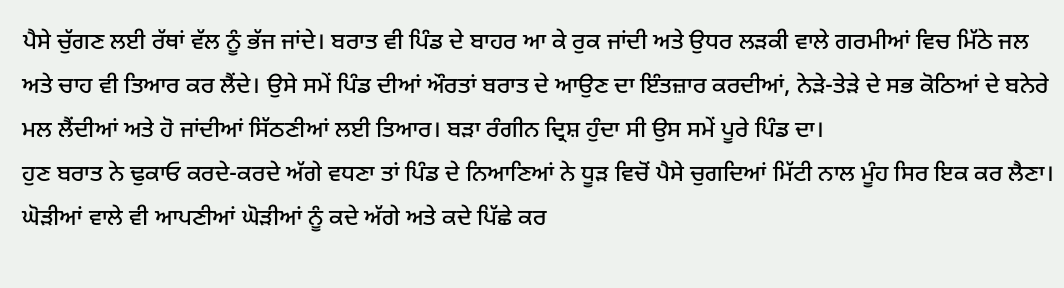ਪੈਸੇ ਚੁੱਗਣ ਲਈ ਰੱਥਾਂ ਵੱਲ ਨੂੰ ਭੱਜ ਜਾਂਦੇ। ਬਰਾਤ ਵੀ ਪਿੰਡ ਦੇ ਬਾਹਰ ਆ ਕੇ ਰੁਕ ਜਾਂਦੀ ਅਤੇ ਉਧਰ ਲੜਕੀ ਵਾਲੇ ਗਰਮੀਆਂ ਵਿਚ ਮਿੱਠੇ ਜਲ ਅਤੇ ਚਾਹ ਵੀ ਤਿਆਰ ਕਰ ਲੈਂਦੇ। ਉਸੇ ਸਮੇਂ ਪਿੰਡ ਦੀਆਂ ਔਰਤਾਂ ਬਰਾਤ ਦੇ ਆਉਣ ਦਾ ਇੰਤਜ਼ਾਰ ਕਰਦੀਆਂ, ਨੇੜੇ-ਤੇੜੇ ਦੇ ਸਭ ਕੋਠਿਆਂ ਦੇ ਬਨੇਰੇ ਮਲ ਲੈਂਦੀਆਂ ਅਤੇ ਹੋ ਜਾਂਦੀਆਂ ਸਿੱਠਣੀਆਂ ਲਈ ਤਿਆਰ। ਬੜਾ ਰੰਗੀਨ ਦ੍ਰਿਸ਼ ਹੁੰਦਾ ਸੀ ਉਸ ਸਮੇਂ ਪੂਰੇ ਪਿੰਡ ਦਾ।
ਹੁਣ ਬਰਾਤ ਨੇ ਢੁਕਾਓ ਕਰਦੇ-ਕਰਦੇ ਅੱਗੇ ਵਧਣਾ ਤਾਂ ਪਿੰਡ ਦੇ ਨਿਆਣਿਆਂ ਨੇ ਧੂੜ ਵਿਚੋਂ ਪੈਸੇ ਚੁਗਦਿਆਂ ਮਿੱਟੀ ਨਾਲ ਮੂੰਹ ਸਿਰ ਇਕ ਕਰ ਲੈਣਾ। ਘੋੜੀਆਂ ਵਾਲੇ ਵੀ ਆਪਣੀਆਂ ਘੋੜੀਆਂ ਨੂੰ ਕਦੇ ਅੱਗੇ ਅਤੇ ਕਦੇ ਪਿੱਛੇ ਕਰ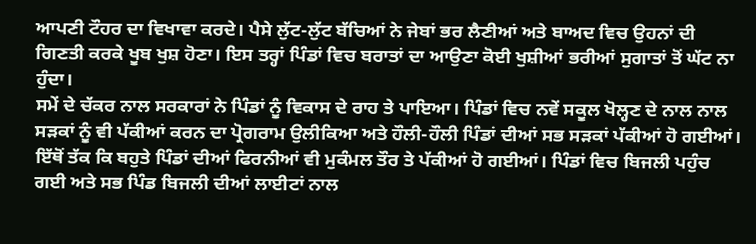ਆਪਣੀ ਟੌਹਰ ਦਾ ਵਿਖਾਵਾ ਕਰਦੇ। ਪੈਸੇ ਲੁੱਟ-ਲੁੱਟ ਬੱਚਿਆਂ ਨੇ ਜੇਬਾਂ ਭਰ ਲੈਣੀਆਂ ਅਤੇ ਬਾਅਦ ਵਿਚ ਉਹਨਾਂ ਦੀ ਗਿਣਤੀ ਕਰਕੇ ਖੂਬ ਖੁਸ਼ ਹੋਣਾ। ਇਸ ਤਰ੍ਹਾਂ ਪਿੰਡਾਂ ਵਿਚ ਬਰਾਤਾਂ ਦਾ ਆਉਣਾ ਕੋਈ ਖੁਸ਼ੀਆਂ ਭਰੀਆਂ ਸੁਗਾਤਾਂ ਤੋਂ ਘੱਟ ਨਾ ਹੁੰਦਾ।
ਸਮੇਂ ਦੇ ਚੱਕਰ ਨਾਲ ਸਰਕਾਰਾਂ ਨੇ ਪਿੰਡਾਂ ਨੂੰ ਵਿਕਾਸ ਦੇ ਰਾਹ ਤੇ ਪਾਇਆ। ਪਿੰਡਾਂ ਵਿਚ ਨਵੇਂ ਸਕੂਲ ਖੋਲ੍ਹਣ ਦੇ ਨਾਲ ਨਾਲ ਸੜਕਾਂ ਨੂੰ ਵੀ ਪੱਕੀਆਂ ਕਰਨ ਦਾ ਪ੍ਰੋਗਰਾਮ ਉਲੀਕਿਆ ਅਤੇ ਹੌਲੀ-ਹੌਲੀ ਪਿੰਡਾਂ ਦੀਆਂ ਸਭ ਸੜਕਾਂ ਪੱਕੀਆਂ ਹੋ ਗਈਆਂ। ਇੱਥੋਂ ਤੱਕ ਕਿ ਬਹੁਤੇ ਪਿੰਡਾਂ ਦੀਆਂ ਫਿਰਨੀਆਂ ਵੀ ਮੁਕੰਮਲ ਤੌਰ ਤੇ ਪੱਕੀਆਂ ਹੋ ਗਈਆਂ। ਪਿੰਡਾਂ ਵਿਚ ਬਿਜਲੀ ਪਹੁੰਚ ਗਈ ਅਤੇ ਸਭ ਪਿੰਡ ਬਿਜਲੀ ਦੀਆਂ ਲਾਈਟਾਂ ਨਾਲ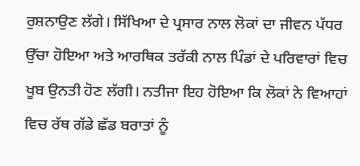ਰੁਸ਼ਨਾਉਣ ਲੱਗੇ। ਸਿੱਖਿਆ ਦੇ ਪ੍ਰਸਾਰ ਨਾਲ ਲੋਕਾਂ ਦਾ ਜੀਵਨ ਪੱਧਰ ਉੱਚਾ ਹੋਇਆ ਅਤੇ ਆਰਥਿਕ ਤਰੱਕੀ ਨਾਲ ਪਿੰਡਾਂ ਦੇ ਪਰਿਵਾਰਾਂ ਵਿਚ ਖੂਬ ਉਨਤੀ ਹੋਣ ਲੱਗੀ। ਨਤੀਜਾ ਇਹ ਹੋਇਆ ਕਿ ਲੋਕਾਂ ਨੇ ਵਿਆਹਾਂ ਵਿਚ ਰੱਥ ਗੱਡੇ ਛੱਡ ਬਰਾਤਾਂ ਨੂੰ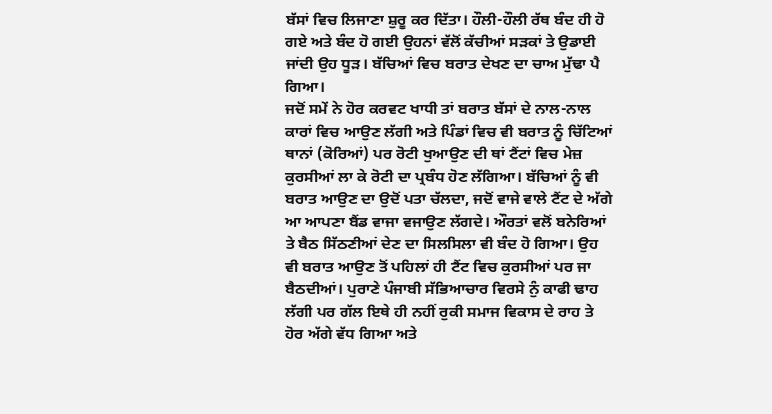ਬੱਸਾਂ ਵਿਚ ਲਿਜਾਣਾ ਸ਼ੁਰੂ ਕਰ ਦਿੱਤਾ। ਹੌਲੀ-ਹੌਲੀ ਰੱਥ ਬੰਦ ਹੀ ਹੋ ਗਏ ਅਤੇ ਬੰਦ ਹੋ ਗਈ ਉਹਨਾਂ ਵੱਲੋਂ ਕੱਚੀਆਂ ਸੜਕਾਂ ਤੇ ਉਡਾਈ ਜਾਂਦੀ ਉਹ ਧੂੜ। ਬੱਚਿਆਂ ਵਿਚ ਬਰਾਤ ਦੇਖਣ ਦਾ ਚਾਅ ਮੁੱਢਾ ਪੈ ਗਿਆ।
ਜਦੋਂ ਸਮੇਂ ਨੇ ਹੋਰ ਕਰਵਟ ਖਾਧੀ ਤਾਂ ਬਰਾਤ ਬੱਸਾਂ ਦੇ ਨਾਲ-ਨਾਲ ਕਾਰਾਂ ਵਿਚ ਆਉਣ ਲੱਗੀ ਅਤੇ ਪਿੰਡਾਂ ਵਿਚ ਵੀ ਬਰਾਤ ਨੂੰ ਚਿੱਟਿਆਂ ਥਾਨਾਂ (ਕੋਰਿਆਂ) ਪਰ ਰੋਟੀ ਖੁਆਉਣ ਦੀ ਥਾਂ ਟੈਂਟਾਂ ਵਿਚ ਮੇਜ਼ ਕੁਰਸੀਆਂ ਲਾ ਕੇ ਰੋਟੀ ਦਾ ਪ੍ਰਬੰਧ ਹੋਣ ਲੱਗਿਆ। ਬੱਚਿਆਂ ਨੂੰ ਵੀ ਬਰਾਤ ਆਉਣ ਦਾ ਉਦੋਂ ਪਤਾ ਚੱਲਦਾ, ਜਦੋਂ ਵਾਜੇ ਵਾਲੇ ਟੈਂਟ ਦੇ ਅੱਗੇ ਆ ਆਪਣਾ ਬੈਂਡ ਵਾਜਾ ਵਜਾਉਣ ਲੱਗਦੇ। ਔਰਤਾਂ ਵਲੋਂ ਬਨੇਰਿਆਂ ਤੇ ਬੈਠ ਸਿੱਠਣੀਆਂ ਦੇਣ ਦਾ ਸਿਲਸਿਲਾ ਵੀ ਬੰਦ ਹੋ ਗਿਆ। ਉਹ ਵੀ ਬਰਾਤ ਆਉਣ ਤੋਂ ਪਹਿਲਾਂ ਹੀ ਟੈਂਟ ਵਿਚ ਕੁਰਸੀਆਂ ਪਰ ਜਾ ਬੈਠਦੀਆਂ। ਪੁਰਾਣੇ ਪੰਜਾਬੀ ਸੱਭਿਆਚਾਰ ਵਿਰਸੇ ਨੁੰ ਕਾਫੀ ਢਾਹ ਲੱਗੀ ਪਰ ਗੱਲ ਇਥੇ ਹੀ ਨਹੀਂ ਰੁਕੀ ਸਮਾਜ ਵਿਕਾਸ ਦੇ ਰਾਹ ਤੇ ਹੋਰ ਅੱਗੇ ਵੱਧ ਗਿਆ ਅਤੇ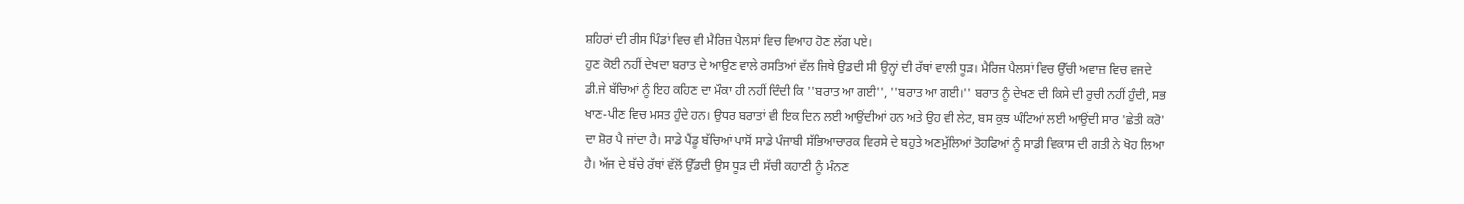ਸ਼ਹਿਰਾਂ ਦੀ ਰੀਸ ਪਿੰਡਾਂ ਵਿਚ ਵੀ ਮੈਰਿਜ਼ ਪੈਲਸਾਂ ਵਿਚ ਵਿਆਹ ਹੋਣ ਲੱਗ ਪਏ।
ਹੁਣ ਕੋਈ ਨਹੀਂ ਦੇਖਦਾ ਬਰਾਤ ਦੇ ਆਉਣ ਵਾਲੇ ਰਸਤਿਆਂ ਵੱਲ ਜਿਥੇ ਉਡਦੀ ਸੀ ਉਨ੍ਹਾਂ ਦੀ ਰੱਥਾਂ ਵਾਲੀ ਧੂੜ। ਮੈਰਿਜ ਪੈਲਸਾਂ ਵਿਚ ਉੱਚੀ ਅਵਾਜ਼ ਵਿਚ ਵਜਦੇ ਡੀ.ਜੇ ਬੱਚਿਆਂ ਨੂੰ ਇਹ ਕਹਿਣ ਦਾ ਮੌਕਾ ਹੀ ਨਹੀਂ ਦਿੰਦੀ ਕਿ ''ਬਰਾਤ ਆ ਗਈ'', ''ਬਰਾਤ ਆ ਗਈ।'' ਬਰਾਤ ਨੂੰ ਦੇਖਣ ਦੀ ਕਿਸੇ ਦੀ ਰੁਚੀ ਨਹੀਂ ਹੁੰਦੀ, ਸਭ ਖਾਣ-ਪੀਣ ਵਿਚ ਮਸਤ ਹੁੰਦੇ ਹਨ। ਉਧਰ ਬਰਾਤਾਂ ਵੀ ਇਕ ਦਿਨ ਲਈ ਆਉਂਦੀਆਂ ਹਨ ਅਤੇ ਉਹ ਵੀ ਲੇਟ, ਬਸ ਕੁਝ ਘੰਟਿਆਂ ਲਈ ਆਉਂਦੀ ਸਾਰ 'ਛੇਤੀ ਕਰੋ' ਦਾ ਸ਼ੋਰ ਪੈ ਜਾਂਦਾ ਹੈ। ਸਾਡੇ ਪੈਂਡੂ ਬੱਚਿਆਂ ਪਾਸੋਂ ਸਾਡੇ ਪੰਜਾਬੀ ਸੱਭਿਆਚਾਰਕ ਵਿਰਸੇ ਦੇ ਬਹੁਤੇ ਅਣਮੁੱਲਿਆਂ ਤੋਹਫਿਆਂ ਨੂੰ ਸਾਡੀ ਵਿਕਾਸ ਦੀ ਗਤੀ ਨੇ ਖੋਹ ਲਿਆ ਹੈ। ਅੱਜ ਦੇ ਬੱਚੇ ਰੱਥਾਂ ਵੱਲੋਂ ਉੱਡਦੀ ਉਸ ਧੂੜ ਦੀ ਸੱਚੀ ਕਹਾਣੀ ਨੂੰ ਮੰਨਣ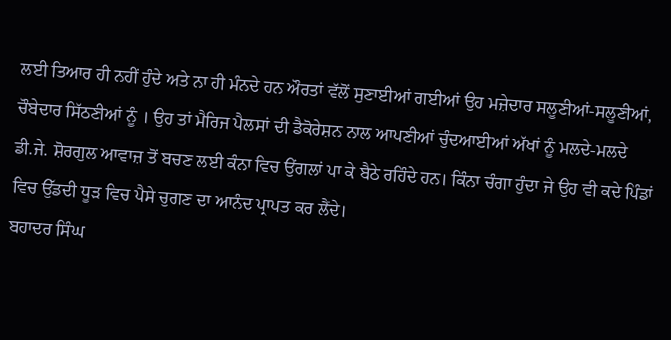ਲਈ ਤਿਆਰ ਹੀ ਨਹੀਂ ਹੁੰਦੇ ਅਤੇ ਨਾ ਹੀ ਮੰਨਦੇ ਹਨ ਔਰਤਾਂ ਵੱਲੋਂ ਸੁਣਾਈਆਂ ਗਈਆਂ ਉਹ ਮਜ਼ੇਦਾਰ ਸਲੂਣੀਆਂ-ਸਲੂਣੀਆਂ, ਚੌਬੇਦਾਰ ਸਿੱਠਣੀਆਂ ਨੂੰ । ਉਹ ਤਾਂ ਮੈਰਿਜ ਪੈਲਸਾਂ ਦੀ ਡੈਕੋਰੇਸ਼ਨ ਨਾਲ ਆਪਣੀਆਂ ਚੁੰਦਆਈਆਂ ਅੱਖਾਂ ਨੂੰ ਮਲਦੇ-ਮਲਦੇ ਡੀ.ਜੇ. ਸ਼ੋਰਗੁਲ ਆਵਾਜ਼ ਤੋਂ ਬਚਣ ਲਈ ਕੰਨਾ ਵਿਚ ਉਂਗਲਾਂ ਪਾ ਕੇ ਬੈਠੇ ਰਹਿੰਦੇ ਹਨ। ਕਿੰਨਾ ਚੰਗਾ ਹੁੰਦਾ ਜੇ ਉਹ ਵੀ ਕਦੇ ਪਿੰਡਾਂ ਵਿਚ ਉੱਡਦੀ ਧੂੜ ਵਿਚ ਪੈਸੇ ਚੁਗਣ ਦਾ ਆਨੰਦ ਪ੍ਰਾਪਤ ਕਰ ਲੈਂਦੇ।
ਬਹਾਦਰ ਸਿੰਘ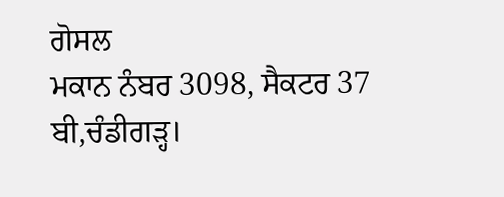ਗੋਸਲ
ਮਕਾਨ ਨੰਬਰ 3098, ਸੈਕਟਰ 37 ਬੀ,ਚੰਡੀਗੜ੍ਹ।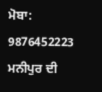ਮੋਬਾ: 9876452223
ਮਨੀਪੁਰ ਦੀ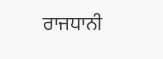ਰਾਜਧਾਨੀ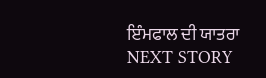ਇੰਮਫਾਲ ਦੀ ਯਾਤਰਾ
NEXT STORY